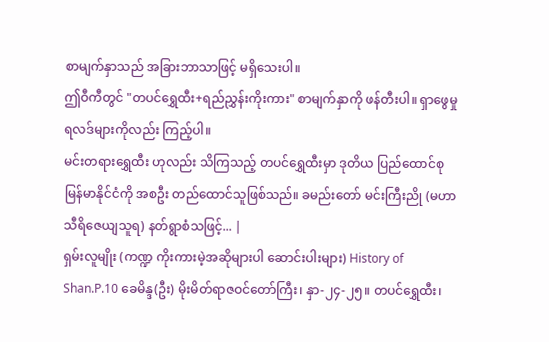စာမျက်နှာသည် အခြားဘာသာဖြင့် မရှိသေးပါ။
ဤဝီကီတွင် "တပင်ရွှေထီး+ရည်ညွှန်းကိုးကား" စာမျက်နှာကို ဖန်တီးပါ။ ရှာဖွေမှု ရလဒ်များကိုလည်း ကြည့်ပါ။
မင်းတရားရွှေထီး ဟုလည်း သိကြသည့် တပင်ရွှေထီးမှာ ဒုတိယ ပြည်ထောင်စု မြန်မာနိုင်ငံကို အစဦး တည်ထောင်သူဖြစ်သည်။ ခမည်းတော် မင်းကြီးညို (မဟာသီရိဇေယျသူရ) နတ်ရွာစံသဖြင့်... |
ရှမ်းလူမျိုး (ကဏ္ဍ ကိုးကားမဲ့အဆိုများပါ ဆောင်းပါးများ) History of Shan.P.10 ခေမိန္ဒ(ဦး) မိုးမိတ်ရာဇဝင်တော်ကြီး၊ နှာ-၂၄-၂၅။ တပင်ရွှေထီး၊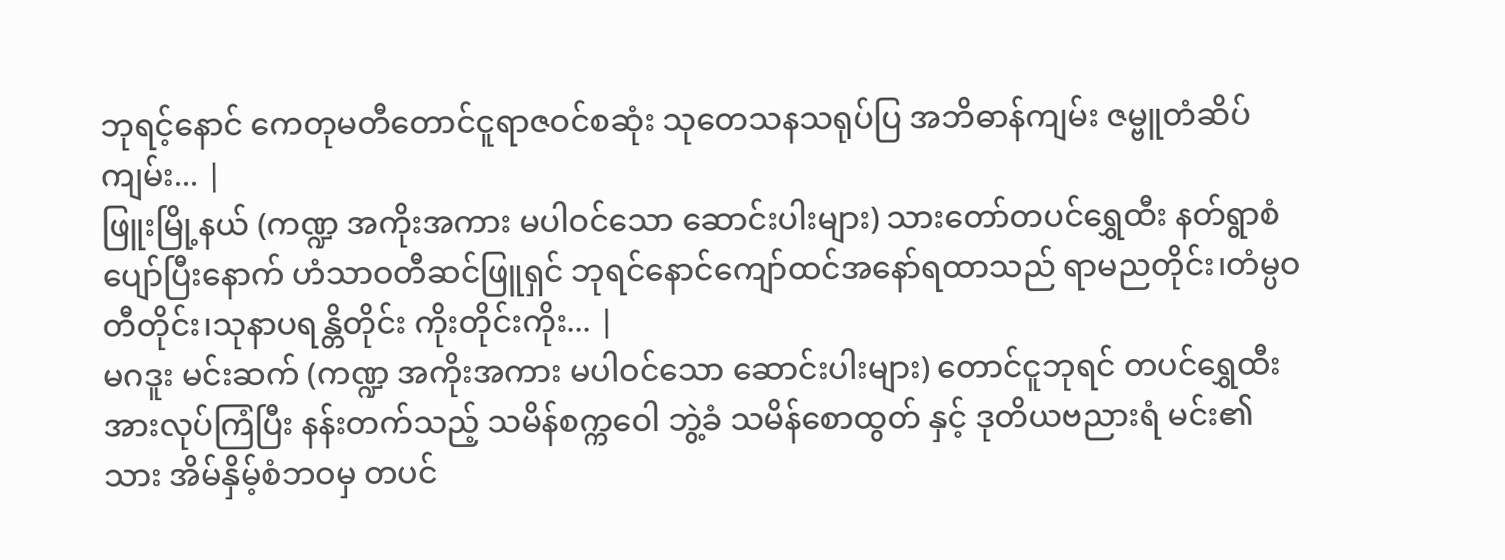ဘုရင့်နောင် ကေတုမတီတောင်ငူရာဇဝင်စဆုံး သုတေသနသရုပ်ပြ အဘိဓာန်ကျမ်း ဇမ္ဗူတံဆိပ်ကျမ်း... |
ဖြူးမြို့နယ် (ကဏ္ဍ အကိုးအကား မပါဝင်သော ဆောင်းပါးများ) သားတော်တပင်ရွှေထီး နတ်ရွာစံပျော်ပြီးနောက် ဟံသာဝတီဆင်ဖြူရှင် ဘုရင်နောင်ကျော်ထင်အနော်ရထာသည် ရာမညတိုင်း၊တံမ္ပဝတီတိုင်း၊သုနာပရန္တိတိုင်း ကိုးတိုင်းကိုး... |
မဂဒူး မင်းဆက် (ကဏ္ဍ အကိုးအကား မပါဝင်သော ဆောင်းပါးများ) တောင်ငူဘုရင် တပင်ရွှေထီး အားလုပ်ကြံပြီး နန်းတက်သည့် သမိန်စက္ကဝေါ ဘွဲ့ခံ သမိန်စောထွတ် နှင့် ဒုတိယဗညားရံ မင်း၏သား အိမ်နှိမ့်စံဘဝမှ တပင်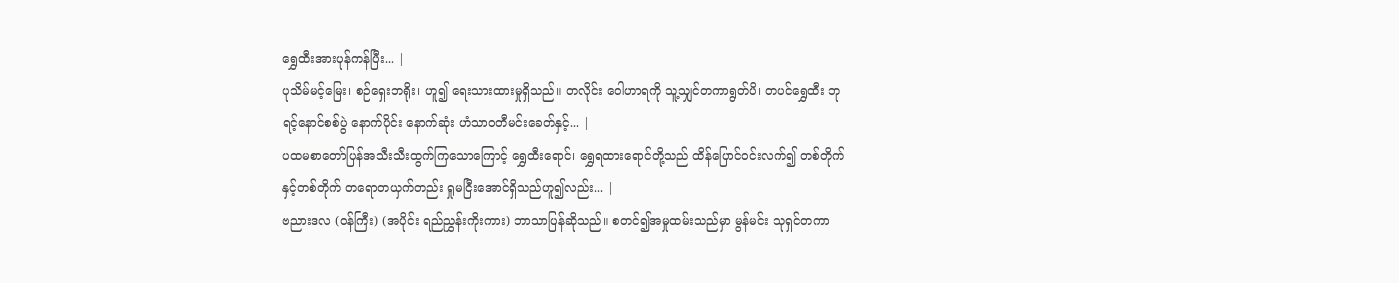ရွှေထီးအားပုန်ကန်ပြီး... |
ပုသိမ်မင့်မြေး၊ စဉ်ရှေးဘရိုး၊ ဟူ၍ ရေးသားထားမှုရှိသည်။ တလိုင်း ဝေါဟာရကို သူ့သျှင်တကာရွတ်ပိ၊ တပင်ရွှေထီး ဘုရင့်နောင်စစ်ပွဲ နောက်ပိုင်း နောက်ဆုံး ဟံသာဝတီမင်းခေတ်နှင့်... |
ပထမစာတော်ပြန်အသီးသီးထွက်ကြသောကြောင့် ရွှေထီးရောင်၊ ရွှေရထားရောင်တို့သည် ထိန်ပြောင်ဝင်းလက်၍ တစ်တိုက်နှင့်တစ်တိုက် တရောတယှက်တည်း ရှုမငြီးအောင်ရှိသည်ဟူ၍လည်း... |
ဗညားဒလ (ဝန်ကြီး) (အပိုင်း ရည်ညွှန်းကိုးကား) ဘာသာပြန်ဆိုသည်။ စတင်၍အမှုထမ်းသည်မှာ မွန်မင်း သုရှင်တကာ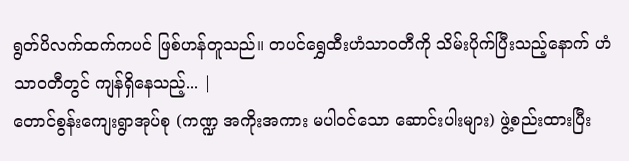ရွတ်ပိလက်ထက်ကပင် ဖြစ်ဟန်တူသည်။ တပင်ရွှေထီးဟံသာ၀တီကို သိမ်းပိုက်ပြီးသည့်နောက် ဟံသာ၀တီတွင် ကျန်ရှိနေသည့်... |
တောင်စွန်းကျေးရွာအုပ်စု (ကဏ္ဍ အကိုးအကား မပါဝင်သော ဆောင်းပါးများ) ဖွဲ့စည်းထားပြီး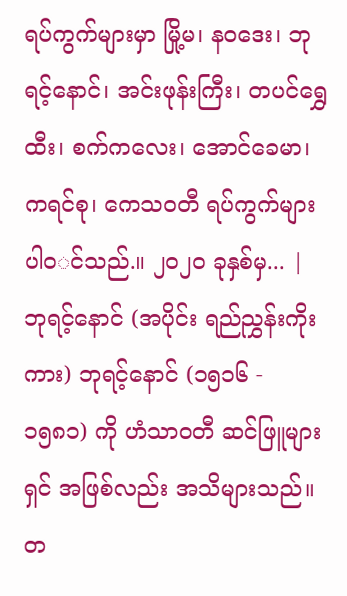ရပ်ကွက်များမှာ မြို့မ၊ န၀ဒေး၊ ဘုရင့်နောင်၊ အင်းဖုန်းကြီး၊ တပင်ရွှေထီး၊ စက်ကလေး၊ အောင်ခေမာ၊ ကရင်စု၊ ကေသ၀တီ ရပ်ကွက်များ ပါ၀◌င်သည်.။ ၂၀၂၀ ခုနှစ်မှ... |
ဘုရင့်နောင် (အပိုင်း ရည်ညွှန်းကိုးကား) ဘုရင့်နောင် (၁၅၁၆ - ၁၅၈၁) ကို ဟံသာဝတီ ဆင်ဖြူများရှင် အဖြစ်လည်း အသိများသည်။ တ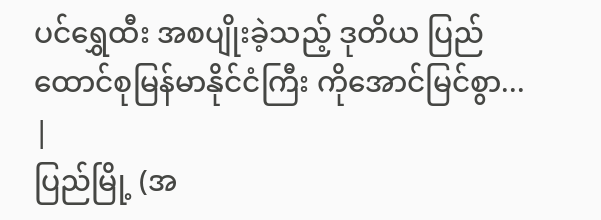ပင်ရွှေထီး အစပျိုးခဲ့သည့် ဒုတိယ ပြည်ထောင်စုမြန်မာနိုင်ငံကြီး ကိုအောင်မြင်စွာ... |
ပြည်မြို့ (အ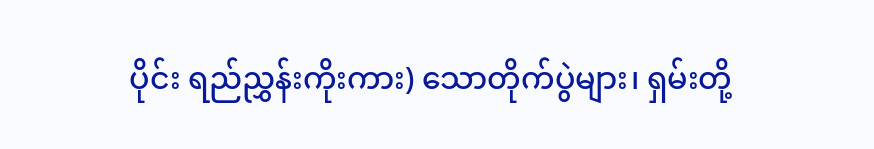ပိုင်း ရည်ညွှန်းကိုးကား) သောတိုက်ပွဲများ၊ ရှမ်းတို့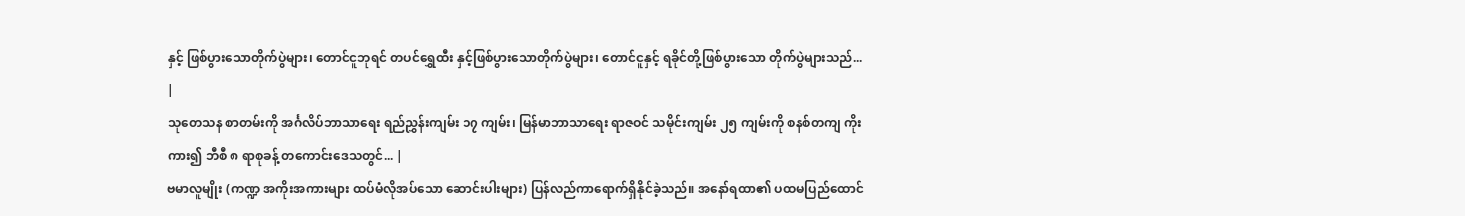နှင့် ဖြစ်ပွားသောတိုက်ပွဲများ၊ တောင်ငူဘုရင် တပင်ရွှေထီး နှင့်ဖြစ်ပွားသောတိုက်ပွဲများ၊ တောင်ငူနှင့် ရခိုင်တို့ဖြစ်ပွားသော တိုက်ပွဲများသည်... |
သုတေသန စာတမ်းကို အင်္ဂလိပ်ဘာသာရေး ရည်ညွှန်းကျမ်း ၁၇ ကျမ်း၊ မြန်မာဘာသာရေး ရာဇဝင် သမိုင်းကျမ်း ၂၅ ကျမ်းကို စနစ်တကျ ကိုးကား၍ ဘီစီ ၈ ရာစုခန့် တကောင်းဒေသတွင်... |
ဗမာလူမျိုး (ကဏ္ဍ အကိုးအကားများ ထပ်မံလိုအပ်သော ဆောင်းပါးများ) ပြန်လည်ကာရောက်ရှိနိုင်ခဲ့သည်။ အနော်ရထာ၏ ပထမပြည်ထောင်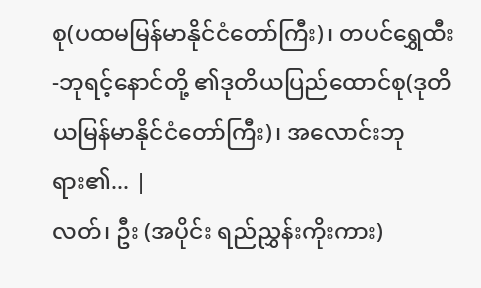စု(ပထမမြန်မာနိုင်ငံတော်ကြီး)၊ တပင်ရွှေထီး-ဘုရင့်နောင်တို့ ၏ဒုတိယပြည်ထောင်စု(ဒုတိယမြန်မာနိုင်ငံတော်ကြီး)၊ အလောင်းဘုရား၏... |
လတ်၊ ဦး (အပိုင်း ရည်ညွှန်းကိုးကား)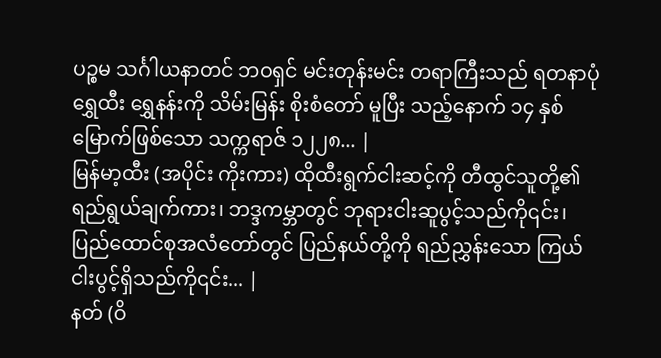ပဉ္စမ သင်္ဂါယနာတင် ဘဝရှင် မင်းတုန်းမင်း တရာကြီးသည် ရတနာပုံ ရွှေထီး ရွှေနန်းကို သိမ်းမြန်း စိုးစံတော် မူပြီး သည့်နောက် ၁၄ နှစ် မြောက်ဖြစ်သော သက္ကရာဇ် ၁၂၂၈... |
မြန်မာ့ထီး (အပိုင်း ကိုးကား) ထိုထီးရွက်ငါးဆင့်ကို တီထွင်သူတို့၏ ရည်ရွယ်ချက်ကား၊ ဘဒ္ဒကမ္ဘာတွင် ဘုရားငါးဆူပွင့်သည်ကို၎င်း၊ ပြည်ထောင်စုအလံတော်တွင် ပြည်နယ်တို့ကို ရည်ညွှန်းသော ကြယ်ငါးပွင့်ရှိသည်ကို၎င်း... |
နတ် (ဝိ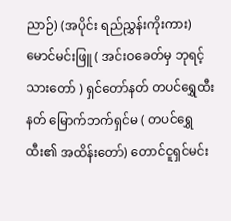ညာဉ်) (အပိုင်း ရည်ညွှန်းကိုးကား) မောင်မင်းဖြူ ( အင်းဝခေတ်မှ ဘုရင့်သားတော် ) ရှင်တော်နတ် တပင်ရွှေထီးနတ် မြောက်ဘက်ရှင်မ ( တပင်ရွှေထီး၏ အထိန်းတော်) တောင်ငူရှင်မင်း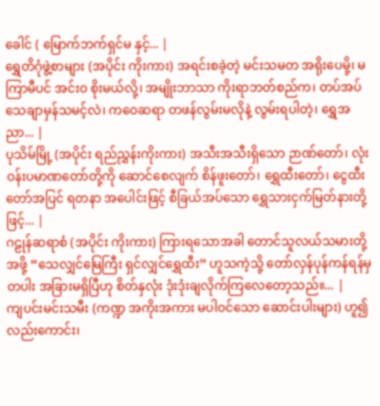ခေါင် ( မြောက်ဘက်ရှင်မ နှင့်... |
ရွှေတိဂုံဖွဲ့စာများ (အပိုင်း ကိုးကား) အရင်းစခဲ့တဲ့ မင်းသမတ အရိုးပေမို့၊ မကြာမီပင် အင်းဝ စိုးမယ်လို့၊ အမျိုးဘာသာ ကိုးရာဘတ်စည်က၊ တပ်အပ်သေချာမှန်သမင့်လဲ၊ ကဝေဆရာ တဖန်လွမ်းမလိုနဲ့ လွမ်းရပါတဲ့၊ ရွှေအညာ... |
ပုသိမ်မြို့ (အပိုင်း ရည်ညွှန်းကိုးကား) အသီးအသီးရှိသော ဉာဏ်တော်၊ လုံးဝန်းပမာဏတော်တို့ကို ဆောင်စေလျက် စိန်ဖူးတော်၊ ရွှေထီးတော်၊ ငွေထီးတော်အပြင် ရတနာ အပေါင်းဖြင့် စီခြယ်အပ်သော ရွှေသားငှက်မြတ်နားတို့ဖြင့်... |
ဂဠုန်ဆရာစံ (အပိုင်း ကိုးကား) ကြားရသောအခါ တောင်သူလယ်သမားတို့အဖို့ “သေလျှင်မြေကြီး ရှင်လျှင်ရွှေထီး” ဟူသကဲ့သို့ တော်လှန်ပုန်ကန်ရန်မှတပါး အခြားမရှိပြီဟု စိတ်နှလုံး ဒုံးဒုံးချလိုက်ကြလေတော့သည်။... |
ကျပင်းမင်းသမီး (ကဏ္ဍ အကိုးအကား မပါဝင်သော ဆောင်းပါးများ) ဟူ၍လည်းကောင်း၊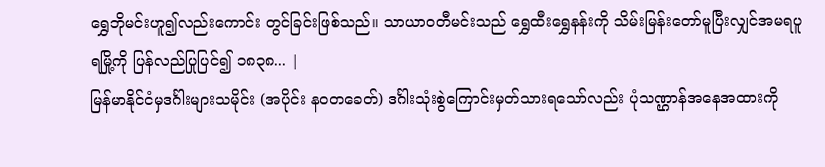ရွှေဘိုမင်းဟူ၍လည်းကောင်း တွင်ခြင်းဖြစ်သည်။ သာယာဝတီမင်းသည် ရွှေထီးရွှေနန်းကို သိမ်းမြန်းတော်မူပြီးလျှင်အမရပူရမြို့ကို ပြန်လည်ပြုပြင်၍ ၁၈၃၈... |
မြန်မာနိုင်ငံမှဒင်္ဂါးများသမိုင်း (အပိုင်း နဝတခေတ်) ဒင်္ဂါးသုံးစွဲကြောင်းမှတ်သားရသော်လည်း ပုံသဏ္ဌာန်အနေအထားကို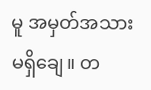မူ အမှတ်အသား မရှိချေ။ တ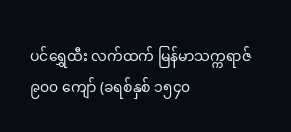ပင်ရွှေထီး လက်ထက် မြန်မာသက္ကရာဇ် ၉၀၀ ကျော် (ခရစ်နှစ် ၁၅၄၀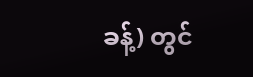ခန့်) တွင်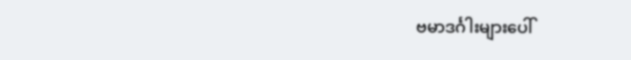ဗမာဒင်္ဂါးများပေါ်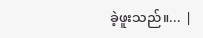ခဲ့ဖူးသည်။... |